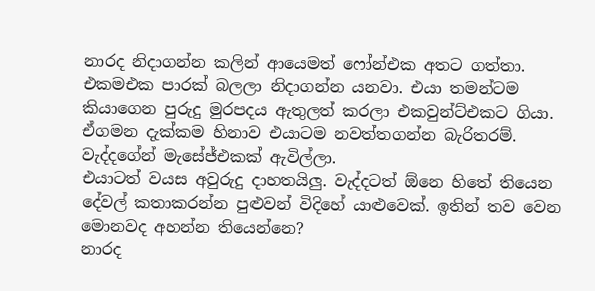නාරද නිදාගන්න කලින් ආයෙමත් ෆෝන්එක අතට ගත්තා.
එකමඑක පාරක් බලලා නිදාගන්න යනවා. එයා තමන්ටම කියාගෙන පුරුදු මුරපදය ඇතුලත් කරලා එකවුන්ට්එකට ගියා.
ඒගමන දැක්කම හිනාව එයාටම නවත්තගන්න බැරිතරම්.
වැද්දගේන් මැසේජ්එකක් ඇවිල්ලා.
එයාටත් වයස අවුරුදු දාහතයිලු. වැද්දටත් ඕනෙ හිතේ තියෙන දේවල් කතාකරන්න පුළුවන් විදිහේ යාළුවෙක්. ඉතින් තව වෙන මොනවද අහන්න තියෙන්නෙ?
නාරද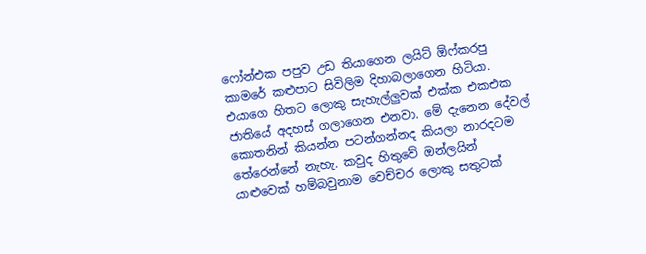ෆෝන්එක පපුව උඩ තියාගෙන ලයිට් ඕෆ්කරපු කාමරේ කළුපාට සිවිලිම දිහාබලාගෙන හිටියා. එයාගෙ හිතට ලොකු සැහැල්ලුවක් එක්ක එකඑක ජාතියේ අදහස් ගලාගෙන එනවා. මේ දැනෙන දේවල් කොතනින් කියන්න පටන්ගන්නද කියලා නාරදටම තේරෙන්නේ නැහැ. කවුද හිතුවේ ඔන්ලයින් යාළුවෙක් හම්බවුනාම වෙච්චර ලොකු සතුටක්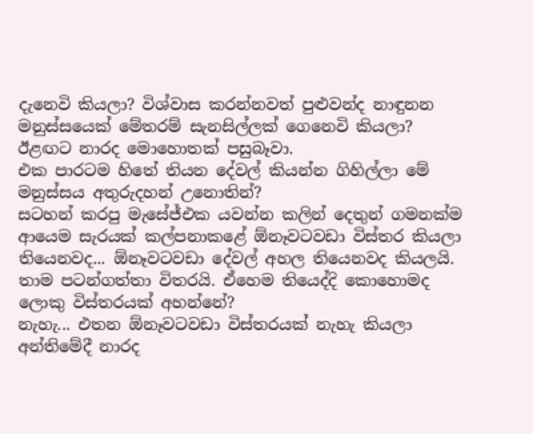දැනෙවි කියලා? විශ්වාස කරන්නවත් පුළුවන්ද නාඳුනන මනුස්සයෙක් මේතරම් සැනසිල්ලක් ගෙනෙවි කියලා?
ඊළඟට නාරද මොහොතක් පසුබෑවා.
එක පාරටම හිතේ තියන දේවල් කියන්න ගිහිල්ලා මේ මනුස්සය අතුරුදහන් උනොතින්?
සටහන් කරපු මැසේජ්එක යවන්න කලින් දෙතුන් ගමනක්ම ආයෙම සැරයක් කල්පනාකළේ ඕනෑවටවඩා විස්තර කියලා තියෙනවද... ඕනෑවටවඩා දේවල් අහල තියෙනවද කියලයි. තාම පටන්ගත්තා විතරයි. ඒහෙම තියෙද්දි කොහොමද ලොකු විස්තරයක් අහන්නේ?
නැහැ... එතන ඕනෑවටවඩා විස්තරයක් නැහැ කියලා අන්තිමේදී නාරද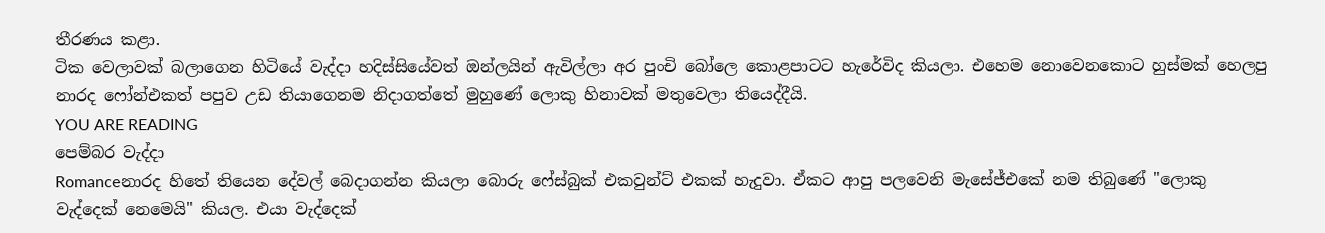තීරණය කළා.
ටික වෙලාවක් බලාගෙන හිටියේ වැද්දා හදිස්සියේවත් ඔන්ලයින් ඇවිල්ලා අර පුංචි බෝලෙ කොළපාටට හැරේවිද කියලා. එහෙම නොවෙනකොට හුස්මක් හෙලපු නාරද ෆෝන්එකත් පපුව උඩ තියාගෙනම නිදාගත්තේ මුහුණේ ලොකු හිනාවක් මතුවෙලා තියෙද්දීයි.
YOU ARE READING
පෙම්බර වැද්දා
Romanceනාරද හිතේ තියෙන දේවල් බෙදාගන්න කියලා බොරු ෆේස්බුක් එකවුන්ට් එකක් හැදුවා. ඒකට ආපු පලවෙනි මැසේජ්එකේ නම තිබුණේ "ලොකු වැද්දෙක් නෙමෙයි" කියල. එයා වැද්දෙක්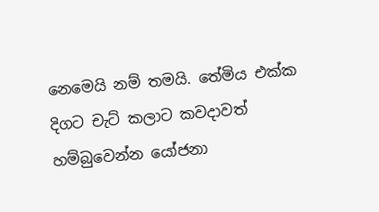නෙමෙයි නම් තමයි. තේමිය එක්ක දිගට චැට් කලාට කවදාවත් හම්බුවෙන්න යෝජනා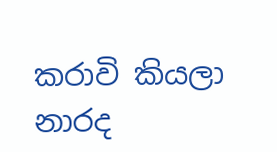කරාවි කියලා නාරද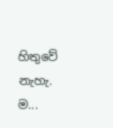හිතුවේ නැහැ. ම...